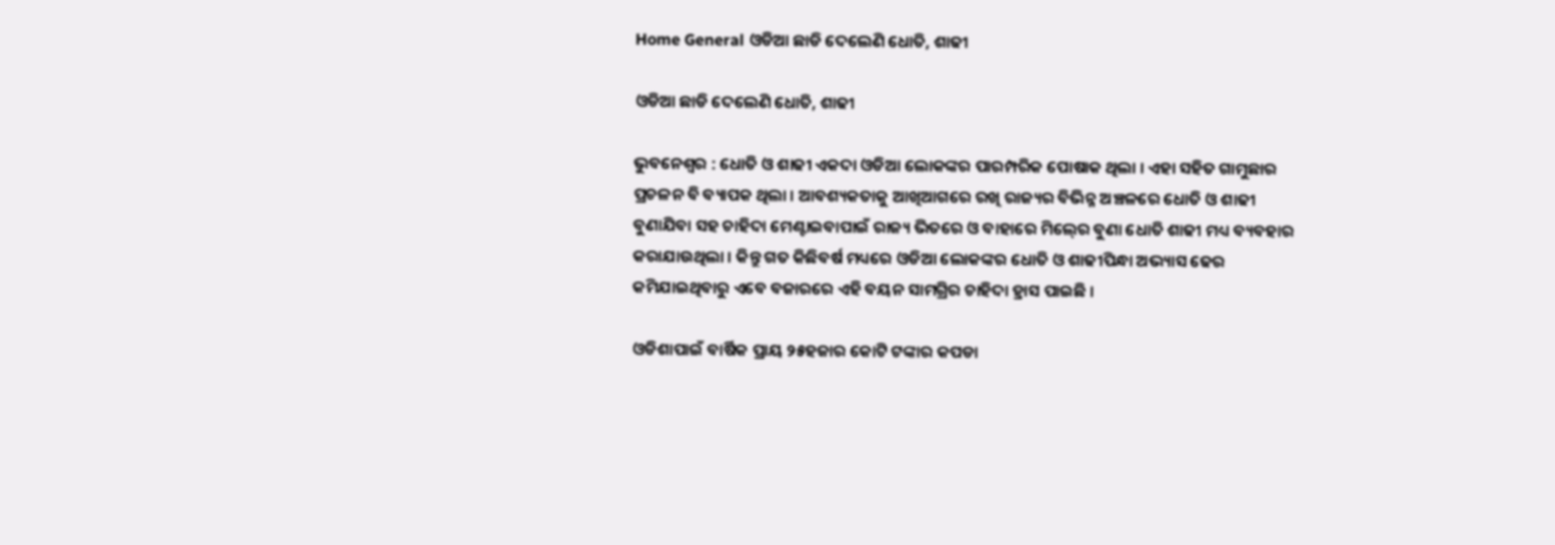Home General ଓଡିଆ ଛାଡି ଦେଲେଣି ଧୋତି, ଶାଢୀ

ଓଡିଆ ଛାଡି ଦେଲେଣି ଧୋତି, ଶାଢୀ

ଭୁବନେଶ୍ୱର : ଧୋତି ଓ ଶାଢୀ ଏକଦା ଓଡିଆ ଲୋକଙ୍କର ପାରମ୍ପରିକ ପୋଷାକ ଥିଲା । ଏହା ସହିତ ଗାମୁଛାର ପ୍ରଚଳନ ବି ବ୍ୟାପକ ଥିଲା । ଆବଶ୍ୟକତାକୁ ଆଖିଆଗରେ ରଖି ରାଜ୍ୟର ବିଭିନ୍ନ ଅଞ୍ଚଳରେ ଧୋତି ଓ ଶାଢୀ ବୁଣାଯିବା ସହ ଚାହିଦା ମେଣ୍ଟାଇବାପାଇଁ ରାଜ୍ୟ ଭିତରେ ଓ ବାହାରେ ମିଲ୍‍ରେ ବୁଣା ଧୋତି ଶାଢୀ ମଧ୍ୟ ବ୍ୟବହାର କରାଯାଉଥିଲା । କିନ୍ତୁ ଗତ କିଛିବର୍ଷ ମଧ୍ୟରେ ଓଡିଆ ଲୋକଙ୍କର ଧୋତି ଓ ଶାଢୀପିନ୍ଧା ଅଭ୍ୟାସ ଢେର କମିଯାଇଥିବାରୁ ଏବେ ବଜାରରେ ଏହି ବୟନ ସାମଗ୍ରିର ଚାହିଦା ହ୍ରାସ ପାଇଛି ।

ଓଡିଶାପାଇଁ ବାର୍ଷିକ ପ୍ରାୟ ୨୫ହଜାର କୋଟି ଟଙ୍କାର କପଡା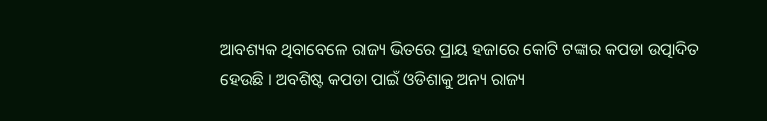ଆବଶ୍ୟକ ଥିବାବେଳେ ରାଜ୍ୟ ଭିତରେ ପ୍ରାୟ ହଜାରେ କୋଟି ଟଙ୍କାର କପଡା ଉତ୍ପାଦିତ ହେଉଛି । ଅବଶିଷ୍ଟ କପଡା ପାଇଁ ଓଡିଶାକୁ ଅନ୍ୟ ରାଜ୍ୟ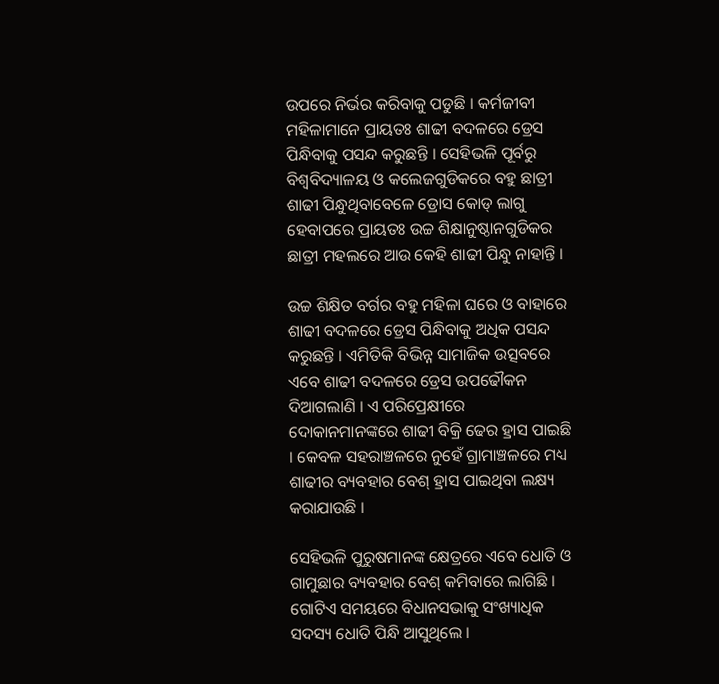ଉପରେ ନିର୍ଭର କରିବାକୁ ପଡୁଛି । କର୍ମଜୀବୀ ମହିଳାମାନେ ପ୍ରାୟତଃ ଶାଢୀ ବଦଳରେ ଡ୍ରେସ ପିନ୍ଧିବାକୁ ପସନ୍ଦ କରୁଛନ୍ତି । ସେହିଭଳି ପୂର୍ବରୁ ବିଶ୍ୱବିଦ୍ୟାଳୟ ଓ କଲେଜଗୁଡିକରେ ବହୁ ଛାତ୍ରୀ ଶାଢୀ ପିନ୍ଧୁଥିବାବେଳେ ଡ୍ରୋସ କୋଡ୍‍ ଲାଗୁ ହେବାପରେ ପ୍ରାୟତଃ ଉଚ୍ଚ ଶିକ୍ଷାନୁଷ୍ଠାନଗୁଡିକର ଛାତ୍ରୀ ମହଲରେ ଆଉ କେହି ଶାଢୀ ପିନ୍ଧୁ ନାହାନ୍ତି ।

ଉଚ୍ଚ ଶିକ୍ଷିତ ବର୍ଗର ବହୁ ମହିଳା ଘରେ ଓ ବାହାରେ ଶାଢୀ ବଦଳରେ ଡ୍ରେସ ପିନ୍ଧିବାକୁ ଅଧିକ ପସନ୍ଦ କରୁଛନ୍ତି । ଏମିତିକି ବିଭିନ୍ନ ସାମାଜିକ ଉତ୍ସବରେ ଏବେ ଶାଢୀ ବଦଳରେ ଡ୍ରେସ ଉପଢୌକନ ଦିଆଗଲାଣି । ଏ ପରିପ୍ରେକ୍ଷୀରେ ଦୋକାନମାନଙ୍କରେ ଶାଢୀ ବିକ୍ରି ଢେର ହ୍ରାସ ପାଇଛି । କେବଳ ସହରାଞ୍ଚଳରେ ନୁହେଁ ଗ୍ରାମାଞ୍ଚଳରେ ମଧ୍ୟ ଶାଢୀର ବ୍ୟବହାର ବେଶ୍‍ ହ୍ରାସ ପାଇଥିବା ଲକ୍ଷ୍ୟ କରାଯାଉଛି ।

ସେହିଭଳି ପୁରୁଷମାନଙ୍କ କ୍ଷେତ୍ରରେ ଏବେ ଧୋତି ଓ ଗାମୁଛାର ବ୍ୟବହାର ବେଶ୍‍ କମିବାରେ ଲାଗିଛି । ଗୋଟିଏ ସମୟରେ ବିଧାନସଭାକୁ ସଂଖ୍ୟାଧିକ ସଦସ୍ୟ ଧୋତି ପିନ୍ଧି ଆସୁଥିଲେ ।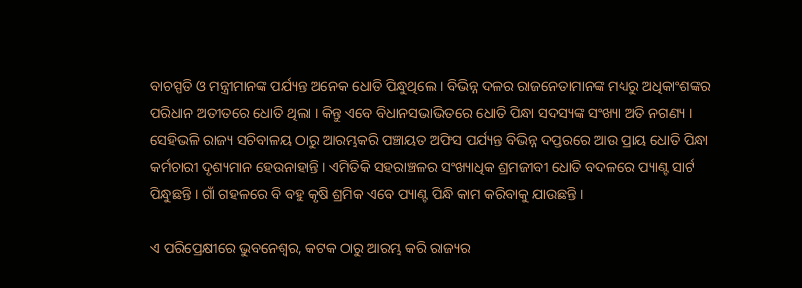ବାଚସ୍ପତି ଓ ମନ୍ତ୍ରୀମାନଙ୍କ ପର୍ଯ୍ୟନ୍ତ ଅନେକ ଧୋତି ପିନ୍ଧୁଥିଲେ । ବିଭିନ୍ନ ଦଳର ରାଜନେତାମାନଙ୍କ ମଧ୍ୟରୁ ଅଧିକାଂଶଙ୍କର ପରିଧାନ ଅତୀତରେ ଧୋତି ଥିଲା । କିନ୍ତୁ ଏବେ ବିଧାନସଭାଭିତରେ ଧୋତି ପିନ୍ଧା ସଦସ୍ୟଙ୍କ ସଂଖ୍ୟା ଅତି ନଗଣ୍ୟ । ସେହିଭଳି ରାଜ୍ୟ ସଚିବାଳୟ ଠାରୁ ଆରମ୍ଭକରି ପଞ୍ଚାୟତ ଅଫିସ ପର୍ଯ୍ୟନ୍ତ ବିଭିନ୍ନ ଦପ୍ତରରେ ଆଉ ପ୍ରାୟ ଧୋତି ପିନ୍ଧା କର୍ମଚାରୀ ଦୃଶ୍ୟମାନ ହେଉନାହାନ୍ତି । ଏମିତିକି ସହରାଞ୍ଚଳର ସଂଖ୍ୟାଧିକ ଶ୍ରମଜୀବୀ ଧୋତି ବଦଳରେ ପ୍ୟାଣ୍ଟ ସାର୍ଟ ପିନ୍ଧୁଛନ୍ତି । ଗାଁ ଗହଳରେ ବି ବହୁ କୃଷି ଶ୍ରମିକ ଏବେ ପ୍ୟାଣ୍ଟ ପିନ୍ଧି କାମ କରିବାକୁ ଯାଉଛନ୍ତି ।

ଏ ପରିପ୍ରେକ୍ଷୀରେ ଭୁବନେଶ୍ୱର, କଟକ ଠାରୁ ଆରମ୍ଭ କରି ରାଜ୍ୟର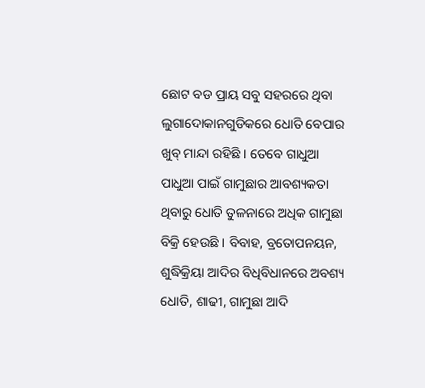ଛୋଟ ବଡ ପ୍ରାୟ ସବୁ ସହରରେ ଥିବା ଲୁଗାଦୋକାନଗୁଡିକରେ ଧୋତି ବେପାର ଖୁବ୍‍ ମାନ୍ଦା ରହିଛି । ତେବେ ଗାଧୁଆ ପାଧୁଆ ପାଇଁ ଗାମୁଛାର ଆବଶ୍ୟକତା ଥିବାରୁ ଧୋତି ତୁଳନାରେ ଅଧିକ ଗାମୁଛା ବିକ୍ରି ହେଉଛି । ବିବାହ, ବ୍ରତୋପନୟନ, ଶୁଦ୍ଧିକ୍ରିୟା ଆଦିର ବିଧିବିଧାନରେ ଅବଶ୍ୟ ଧୋତି, ଶାଢୀ, ଗାମୁଛା ଆଦି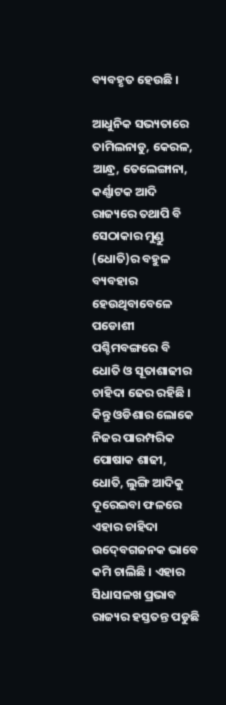ବ୍ୟବହୃତ ହେଉଛି ।

ଆଧୁନିକ ସଭ୍ୟତାରେ ତାମିଲନାଡୁ, କେରଳ, ଆନ୍ଧ୍ର, ତେଲେଙ୍ଗାନା, କର୍ଣ୍ଣାଟକ ଆଦି ରାଜ୍ୟରେ ତଥାପି ବି ସେଠାକାର ମୁଣ୍ଡୁ (ଧୋତି)ର ବହୁଳ ବ୍ୟବହାର ହେଉଥିବାବେଳେ ପଡୋଶୀ ପଶ୍ଚିମବଙ୍ଗରେ ବି ଧୋତି ଓ ସୂତାଶାଢୀର ଚାହିଦା ଢେର ରହିଛି । କିନ୍ତୁ ଓଡିଶାର ଲୋକେ ନିଜର ପାରମ୍ପରିକ ପୋଷାକ ଶାଢୀ, ଧୋତି, ଲୁଙ୍ଗି ଆଦିକୁ ଦୂରେଇବା ଫଳରେ ଏହାର ଚାହିଦା ଉଦ୍‍ବେଗଜନକ ଭାବେ କମି ଚାଲିଛି । ଏହାର ସିଧାସଳଖ ପ୍ରଭାବ ରାଜ୍ୟର ହସ୍ତତନ୍ତ ପଡୁଛି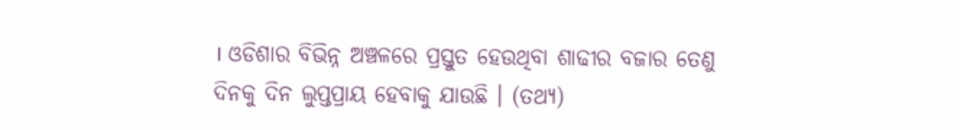। ଓଡିଶାର ବିଭିନ୍ନ ଅଞ୍ଚଳରେ ପ୍ରସ୍ତୁତ ହେଉଥିବା ଶାଢୀର ବଜାର ତେଣୁ ଦିନକୁ ଦିନ ଲୁପ୍ତପ୍ରାୟ ହେବାକୁ ଯାଉଛି । (ତଥ୍ୟ)